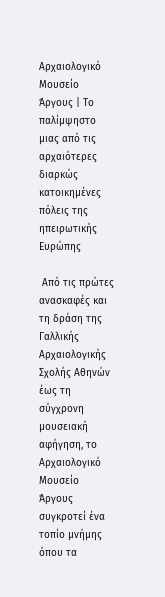Αρχαιολογικό Μουσείο Άργους | Το παλίμψηστο μιας από τις αρχαιότερες διαρκώς κατοικημένες πόλεις της ηπειρωτικής Ευρώπης

 Από τις πρώτες ανασκαφές και τη δράση της Γαλλικής Αρχαιολογικής Σχολής Αθηνών έως τη σύγχρονη μουσειακή αφήγηση, το Αρχαιολογικό Μουσείο Άργους συγκροτεί ένα τοπίο μνήμης όπου τα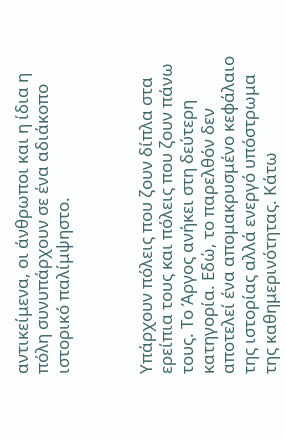αντικείμενα, οι άνθρωποι και η ίδια η πόλη συνυπάρχουν σε ένα αδιάκοπο ιστορικό παλίμψηστο.



Υπάρχουν πόλεις που ζουν δίπλα στα ερείπια τους και πόλεις που ζουν πάνω τους. Το Άργος ανήκει στη δεύτερη κατηγορία. Εδώ, το παρελθόν δεν αποτελεί ένα απομακρυσμένο κεφάλαιο της ιστορίας αλλά ενεργό υπόστρωμα της καθημερινότητας. Κάτω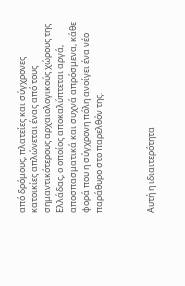από δρόμους, πλατείες και σύγχρονες κατοικίες απλώνεται ένας από τους σημαντικότερους αρχαιολογικούς χώρους της Ελλάδας, ο οποίος αποκαλύπτεται αργά, αποσπασματικά και συχνά απρόσμενα, κάθε φορά που η σύγχρονη πόλη ανοίγει ένα νέο παράθυρο στο παρελθόν της.



Αυτή η ιδιαιτερότητα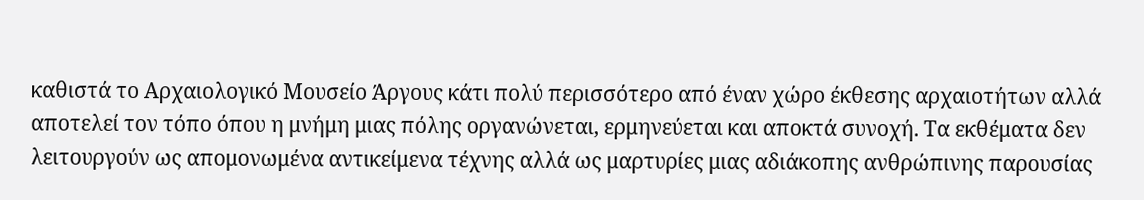καθιστά το Αρχαιολογικό Μουσείο Άργους κάτι πολύ περισσότερο από έναν χώρο έκθεσης αρχαιοτήτων αλλά αποτελεί τον τόπο όπου η μνήμη μιας πόλης οργανώνεται, ερμηνεύεται και αποκτά συνοχή. Τα εκθέματα δεν λειτουργούν ως απομονωμένα αντικείμενα τέχνης αλλά ως μαρτυρίες μιας αδιάκοπης ανθρώπινης παρουσίας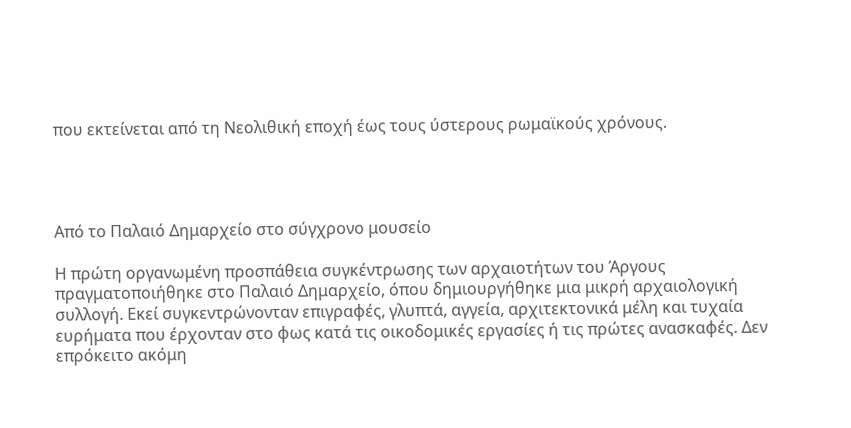που εκτείνεται από τη Νεολιθική εποχή έως τους ύστερους ρωμαϊκούς χρόνους.




Από το Παλαιό Δημαρχείο στο σύγχρονο μουσείο

Η πρώτη οργανωμένη προσπάθεια συγκέντρωσης των αρχαιοτήτων του Άργους πραγματοποιήθηκε στο Παλαιό Δημαρχείο, όπου δημιουργήθηκε μια μικρή αρχαιολογική συλλογή. Εκεί συγκεντρώνονταν επιγραφές, γλυπτά, αγγεία, αρχιτεκτονικά μέλη και τυχαία ευρήματα που έρχονταν στο φως κατά τις οικοδομικές εργασίες ή τις πρώτες ανασκαφές. Δεν επρόκειτο ακόμη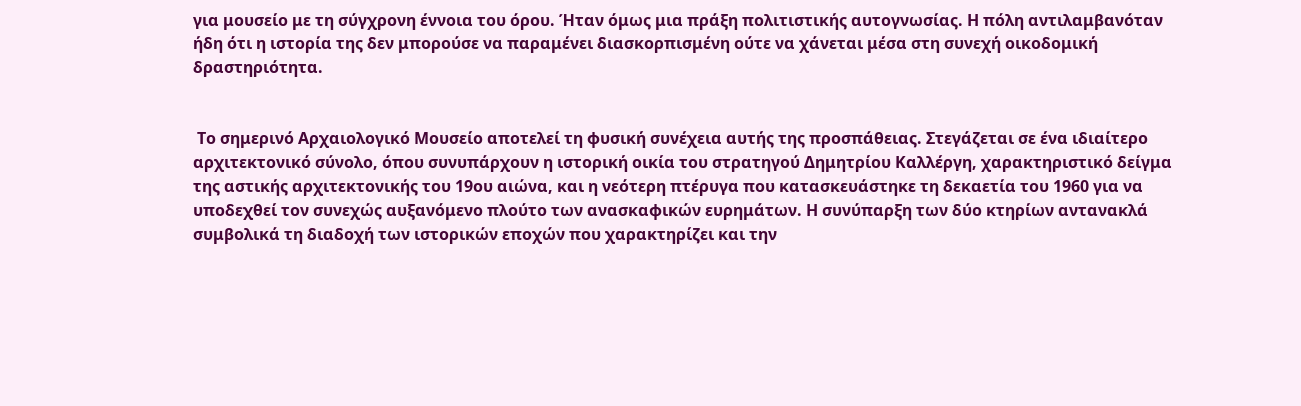για μουσείο με τη σύγχρονη έννοια του όρου. Ήταν όμως μια πράξη πολιτιστικής αυτογνωσίας. Η πόλη αντιλαμβανόταν ήδη ότι η ιστορία της δεν μπορούσε να παραμένει διασκορπισμένη ούτε να χάνεται μέσα στη συνεχή οικοδομική δραστηριότητα.


 Το σημερινό Αρχαιολογικό Μουσείο αποτελεί τη φυσική συνέχεια αυτής της προσπάθειας. Στεγάζεται σε ένα ιδιαίτερο αρχιτεκτονικό σύνολο, όπου συνυπάρχουν η ιστορική οικία του στρατηγού Δημητρίου Καλλέργη, χαρακτηριστικό δείγμα της αστικής αρχιτεκτονικής του 19ου αιώνα, και η νεότερη πτέρυγα που κατασκευάστηκε τη δεκαετία του 1960 για να υποδεχθεί τον συνεχώς αυξανόμενο πλούτο των ανασκαφικών ευρημάτων. Η συνύπαρξη των δύο κτηρίων αντανακλά συμβολικά τη διαδοχή των ιστορικών εποχών που χαρακτηρίζει και την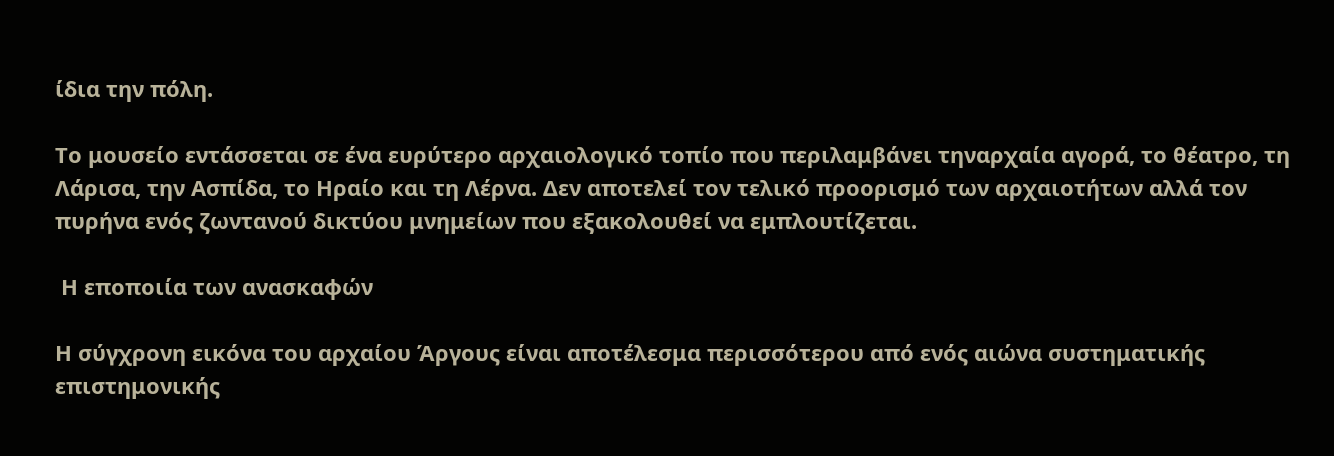ίδια την πόλη.

Το μουσείο εντάσσεται σε ένα ευρύτερο αρχαιολογικό τοπίο που περιλαμβάνει τηναρχαία αγορά, το θέατρο, τη Λάρισα, την Ασπίδα, το Ηραίο και τη Λέρνα. Δεν αποτελεί τον τελικό προορισμό των αρχαιοτήτων αλλά τον πυρήνα ενός ζωντανού δικτύου μνημείων που εξακολουθεί να εμπλουτίζεται.

 Η εποποιία των ανασκαφών

Η σύγχρονη εικόνα του αρχαίου Άργους είναι αποτέλεσμα περισσότερου από ενός αιώνα συστηματικής επιστημονικής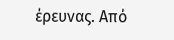έρευνας. Από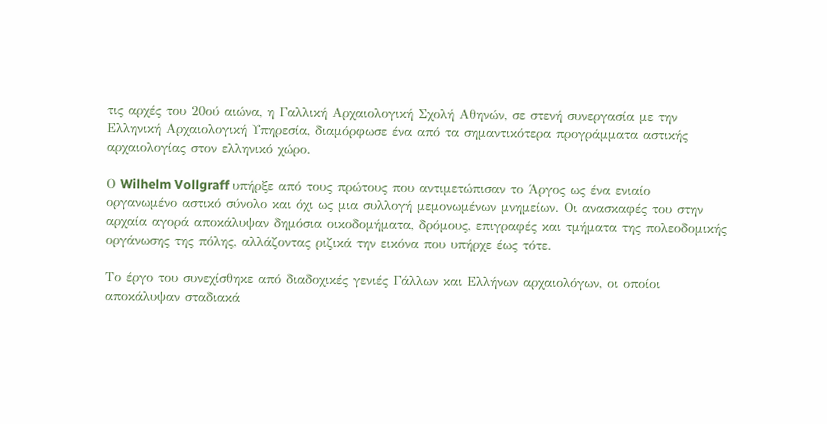τις αρχές του 20ού αιώνα, η Γαλλική Αρχαιολογική Σχολή Αθηνών, σε στενή συνεργασία με την Ελληνική Αρχαιολογική Υπηρεσία, διαμόρφωσε ένα από τα σημαντικότερα προγράμματα αστικής αρχαιολογίας στον ελληνικό χώρο.

Ο Wilhelm Vollgraff υπήρξε από τους πρώτους που αντιμετώπισαν το Άργος ως ένα ενιαίο οργανωμένο αστικό σύνολο και όχι ως μια συλλογή μεμονωμένων μνημείων. Οι ανασκαφές του στην αρχαία αγορά αποκάλυψαν δημόσια οικοδομήματα, δρόμους, επιγραφές και τμήματα της πολεοδομικής οργάνωσης της πόλης, αλλάζοντας ριζικά την εικόνα που υπήρχε έως τότε.

Το έργο του συνεχίσθηκε από διαδοχικές γενιές Γάλλων και Ελλήνων αρχαιολόγων, οι οποίοι αποκάλυψαν σταδιακά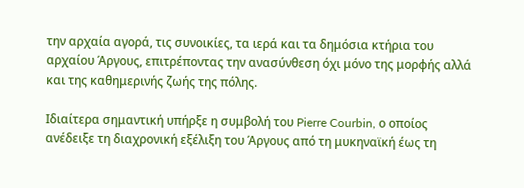την αρχαία αγορά, τις συνοικίες, τα ιερά και τα δημόσια κτήρια του αρχαίου Άργους, επιτρέποντας την ανασύνθεση όχι μόνο της μορφής αλλά και της καθημερινής ζωής της πόλης.

Ιδιαίτερα σημαντική υπήρξε η συμβολή του Pierre Courbin, ο οποίος ανέδειξε τη διαχρονική εξέλιξη του Άργους από τη μυκηναϊκή έως τη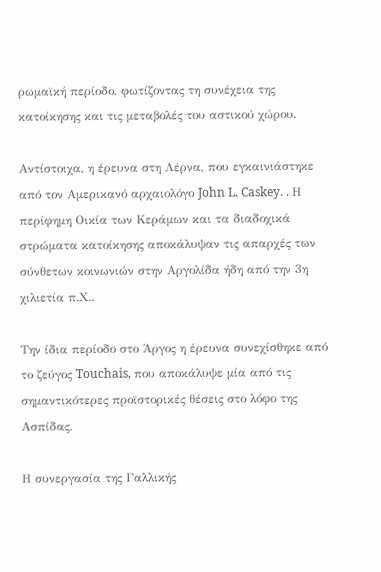ρωμαϊκή περίοδο, φωτίζοντας τη συνέχεια της κατοίκησης και τις μεταβολές του αστικού χώρου.

Αντίστοιχα, η έρευνα στη Λέρνα, που εγκαινιάστηκε από τον Αμερικανό αρχαιολόγο John L. Caskey. . Η περίφημη Οικία των Κεράμων και τα διαδοχικά στρώματα κατοίκησης αποκάλυψαν τις απαρχές των σύνθετων κοινωνιών στην Αργολίδα ήδη από την 3η χιλιετία π.Χ..

Την ίδια περίοδο στο Άργος η έρευνα συνεχίσθηκε από το ζεύγος Touchais, που αποκάλυψε μία από τις σημαντικότερες προϊστορικές θέσεις στο λόφο της Ασπίδας.

Η συνεργασία της Γαλλικής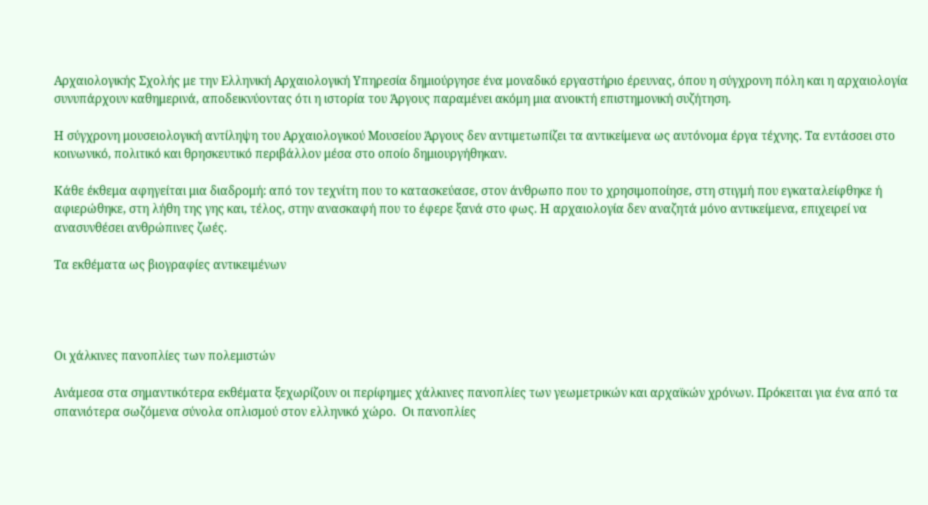Αρχαιολογικής Σχολής με την Ελληνική Αρχαιολογική Υπηρεσία δημιούργησε ένα μοναδικό εργαστήριο έρευνας, όπου η σύγχρονη πόλη και η αρχαιολογία συνυπάρχουν καθημερινά, αποδεικνύοντας ότι η ιστορία του Άργους παραμένει ακόμη μια ανοικτή επιστημονική συζήτηση.

Η σύγχρονη μουσειολογική αντίληψη του Αρχαιολογικού Μουσείου Άργους δεν αντιμετωπίζει τα αντικείμενα ως αυτόνομα έργα τέχνης. Τα εντάσσει στο κοινωνικό, πολιτικό και θρησκευτικό περιβάλλον μέσα στο οποίο δημιουργήθηκαν.

Κάθε έκθεμα αφηγείται μια διαδρομή: από τον τεχνίτη που το κατασκεύασε, στον άνθρωπο που το χρησιμοποίησε, στη στιγμή που εγκαταλείφθηκε ή αφιερώθηκε, στη λήθη της γης και, τέλος, στην ανασκαφή που το έφερε ξανά στο φως. Η αρχαιολογία δεν αναζητά μόνο αντικείμενα, επιχειρεί να ανασυνθέσει ανθρώπινες ζωές.

Τα εκθέματα ως βιογραφίες αντικειμένων




Οι χάλκινες πανοπλίες των πολεμιστών

Ανάμεσα στα σημαντικότερα εκθέματα ξεχωρίζουν οι περίφημες χάλκινες πανοπλίες των γεωμετρικών και αρχαϊκών χρόνων. Πρόκειται για ένα από τα σπανιότερα σωζόμενα σύνολα οπλισμού στον ελληνικό χώρο.  Οι πανοπλίες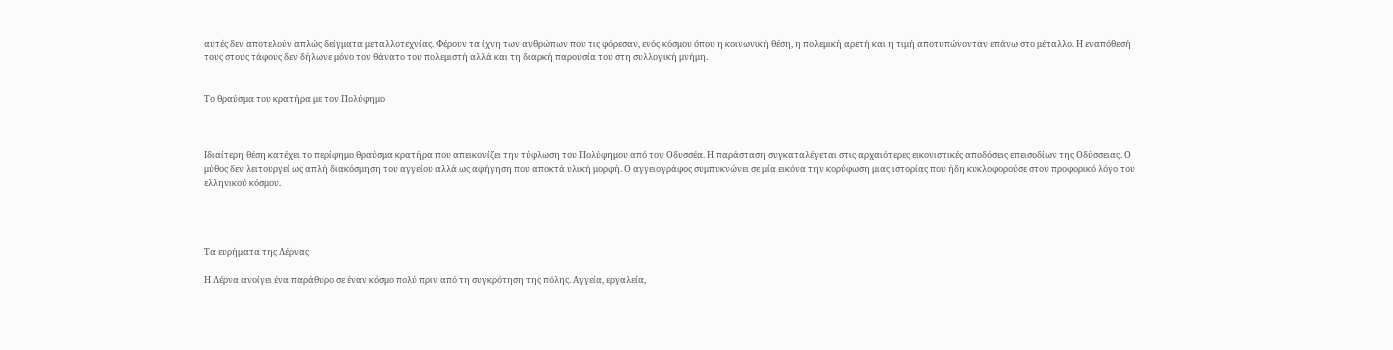αυτές δεν αποτελούν απλώς δείγματα μεταλλοτεχνίας. Φέρουν τα ίχνη των ανθρώπων που τις φόρεσαν, ενός κόσμου όπου η κοινωνική θέση, η πολεμική αρετή και η τιμή αποτυπώνονταν επάνω στο μέταλλο. Η εναπόθεσή τους στους τάφους δεν δήλωνε μόνο τον θάνατο του πολεμιστή αλλά και τη διαρκή παρουσία του στη συλλογική μνήμη.


Το θραύσμα του κρατήρα με τον Πολύφημο



Ιδιαίτερη θέση κατέχει το περίφημο θραύσμα κρατήρα που απεικονίζει την τύφλωση του Πολύφημου από τον Οδυσσέα. Η παράσταση συγκαταλέγεται στις αρχαιότερες εικονιστικές αποδόσεις επεισοδίων της Οδύσσειας. Ο μύθος δεν λειτουργεί ως απλή διακόσμηση του αγγείου αλλά ως αφήγηση που αποκτά υλική μορφή. Ο αγγειογράφος συμπυκνώνει σε μία εικόνα την κορύφωση μιας ιστορίας που ήδη κυκλοφορούσε στον προφορικό λόγο του ελληνικού κόσμου.




Τα ευρήματα της Λέρνας

Η Λέρνα ανοίγει ένα παράθυρο σε έναν κόσμο πολύ πριν από τη συγκρότηση της πόλης. Αγγεία, εργαλεία,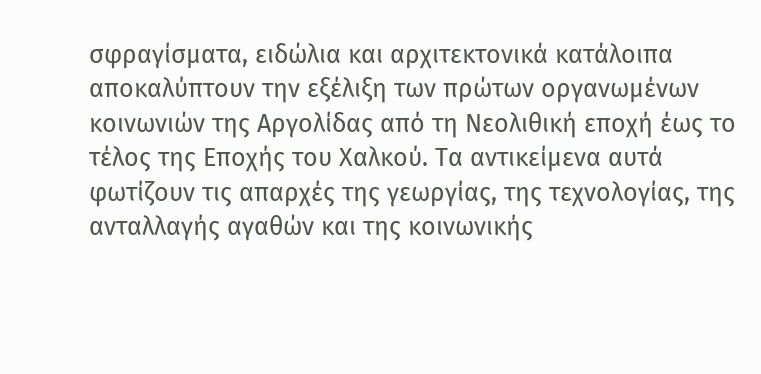σφραγίσματα, ειδώλια και αρχιτεκτονικά κατάλοιπα αποκαλύπτουν την εξέλιξη των πρώτων οργανωμένων κοινωνιών της Αργολίδας από τη Νεολιθική εποχή έως το τέλος της Εποχής του Χαλκού. Τα αντικείμενα αυτά φωτίζουν τις απαρχές της γεωργίας, της τεχνολογίας, της ανταλλαγής αγαθών και της κοινωνικής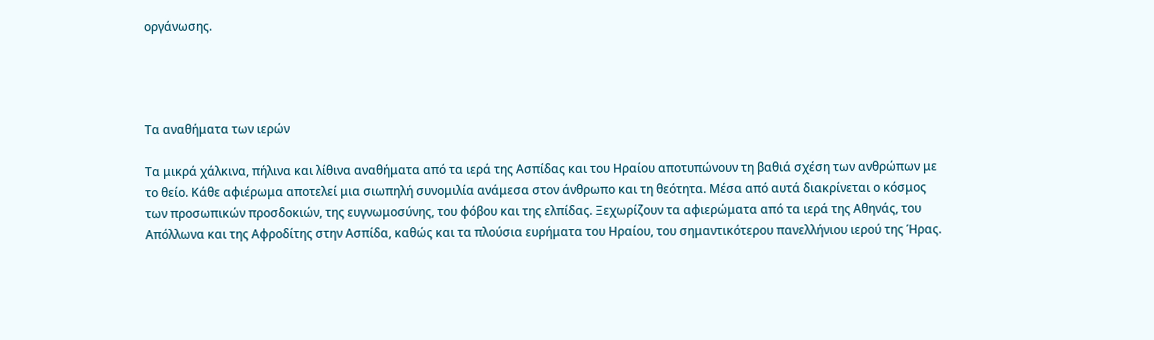οργάνωσης.




Τα αναθήματα των ιερών

Τα μικρά χάλκινα, πήλινα και λίθινα αναθήματα από τα ιερά της Ασπίδας και του Ηραίου αποτυπώνουν τη βαθιά σχέση των ανθρώπων με το θείο. Κάθε αφιέρωμα αποτελεί μια σιωπηλή συνομιλία ανάμεσα στον άνθρωπο και τη θεότητα. Μέσα από αυτά διακρίνεται ο κόσμος των προσωπικών προσδοκιών, της ευγνωμοσύνης, του φόβου και της ελπίδας. Ξεχωρίζουν τα αφιερώματα από τα ιερά της Αθηνάς, του Απόλλωνα και της Αφροδίτης στην Ασπίδα, καθώς και τα πλούσια ευρήματα του Ηραίου, του σημαντικότερου πανελλήνιου ιερού της Ήρας.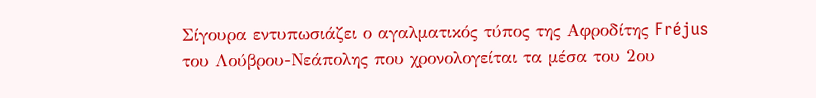Σίγουρα εντυπωσιάζει ο αγαλματικός τύπος της Αφροδίτης Fréjus του Λούβρου-Νεάπολης που χρονολογείται τα μέσα του 2ου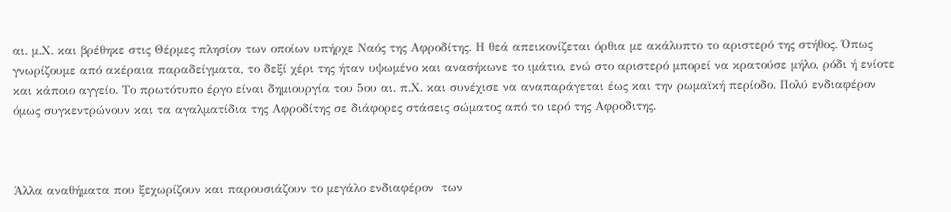αι. μ.Χ. και βρέθηκε στις Θέρμες πλησίον των οποίων υπήρχε Ναός της Αφροδίτης. Η θεά απεικονίζεται όρθια με ακάλυπτο το αριστερό της στήθος. Όπως γνωρίζουμε από ακέραια παραδείγματα, το δεξί χέρι της ήταν υψωμένο και ανασήκωνε το ιμάτιο, ενώ στο αριστερό μπορεί να κρατούσε μήλο, ρόδι ή ενίοτε και κάποιο αγγείο. Το πρωτότυπο έργο είναι δημιουργία του 5ου αι. π.Χ. και συνέχισε να αναπαράγεται έως και την ρωμαϊκή περίοδο. Πολύ ενδιαφέρον όμως συγκεντρώνουν και τα αγαλματίδια της Αφροδίτης σε διάφορες στάσεις σώματος από το ιερό της Αφροδιτης.



Άλλα αναθήματα που ξεχωρίζουν και παρουσιάζουν το μεγάλο ενδιαφέρον  των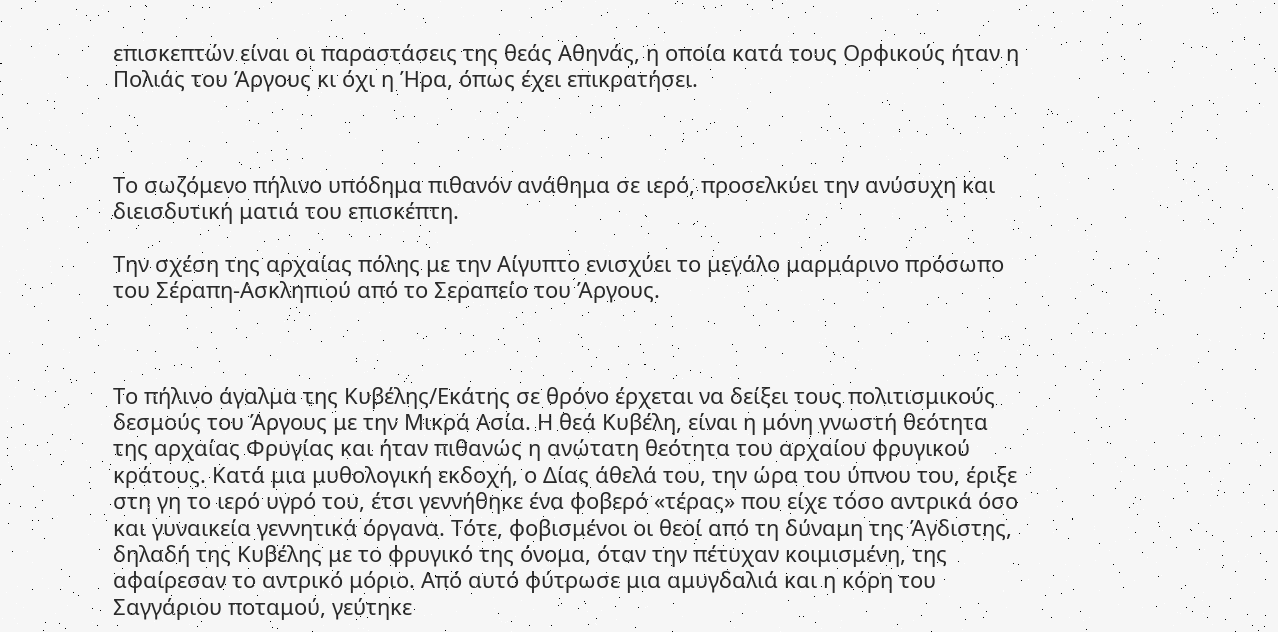επισκεπτών είναι οι παραστάσεις της θεάς Αθηνάς, η οποία κατά τους Ορφικούς ήταν η Πολιάς του Άργους κι όχι η Ήρα, όπως έχει επικρατήσει.



Το σωζόμενο πήλινο υπόδημα πιθανόν ανάθημα σε ιερό, προσελκύει την ανύσυχη και διεισδυτική ματιά του επισκέπτη.

Την σχέση της αρχαίας πόλης με την Αίγυπτο ενισχύει το μεγάλο μαρμάρινο πρόσωπο του Σέραπη-Ασκληπιού από το Σεραπείο του Άργους.



Το πήλινο άγαλμα της Κυβέλης/Εκάτης σε θρόνο έρχεται να δείξει τους πολιτισμικούς δεσμούς του Άργους με την Μικρά Ασία. Η θεά Κυβέλη, είναι η μόνη γνωστή θεότητα της αρχαίας Φρυγίας και ήταν πιθανώς η ανώτατη θεότητα του αρχαίου φρυγικού κράτους. Κατά μια μυθολογική εκδοχή, ο Δίας άθελά του, την ώρα του ύπνου του, έριξε στη γη το ιερό υγρό του, έτσι γεννήθηκε ένα φοβερό «τέρας» που είχε τόσο αντρικά όσο και γυναικεία γεννητικά όργανα. Τότε, φοβισμένοι οι θεοί από τη δύναμη της Άγδιστης, δηλαδή της Κυβέλης με το φρυγικό της όνομα, όταν την πέτυχαν κοιμισμένη, της αφαίρεσαν το αντρικό μόριο. Από αυτό φύτρωσε μια αμυγδαλιά και η κόρη του Σαγγάριου ποταμού, γεύτηκε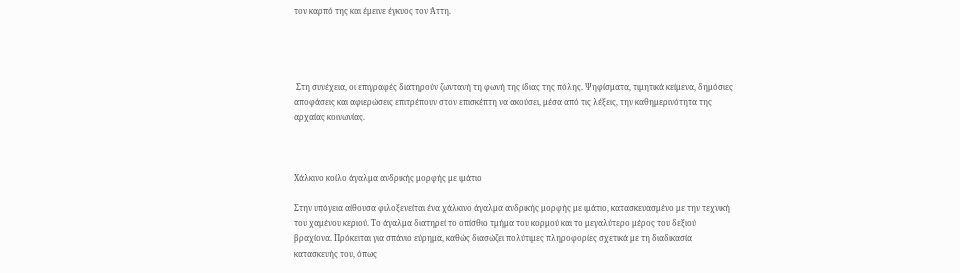τον καρπό της και έμεινε έγκυος τον Άττη.




 Στη συνέχεια, οι επιγραφές διατηρούν ζωντανή τη φωνή της ίδιας της πόλης. Ψηφίσματα, τιμητικά κείμενα, δημόσιες αποφάσεις και αφιερώσεις επιτρέπουν στον επισκέπτη να ακούσει, μέσα από τις λέξεις, την καθημερινότητα της αρχαίας κοινωνίας.



Χάλκινο κοίλο άγαλμα ανδρικής μορφής με ιμάτιο

Στην υπόγεια αίθουσα φιλοξενείται ένα χάλκινο άγαλμα ανδρικής μορφής με ιμάτιο, κατασκευασμένο με την τεχνική του χαμένου κεριού. Το άγαλμα διατηρεί το οπίσθιο τμήμα του κορμού και το μεγαλύτερο μέρος του δεξιού βραχίονα. Πρόκειται για σπάνιο εύρημα, καθώς διασώζει πολύτιμες πληροφορίες σχετικά με τη διαδικασία κατασκευής του, όπως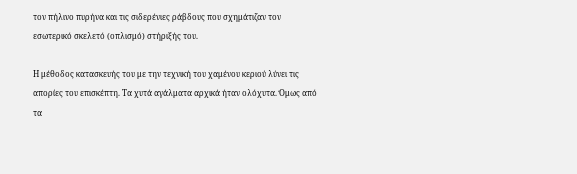τον πήλινο πυρήνα και τις σιδερένιες ράβδους που σχημάτιζαν τον εσωτερικό σκελετό (οπλισμό) στήριξής του.

Η μέθοδος κατασκευής του με την τεχνική του χαμένου κεριού λύνει τις απορίες του επισκέπτη. Τα χυτά αγάλματα αρχικά ήταν ολόχυτα. Όμως από τα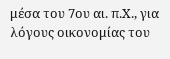μέσα του 7ου αι. π.Χ., για λόγους οικονομίας του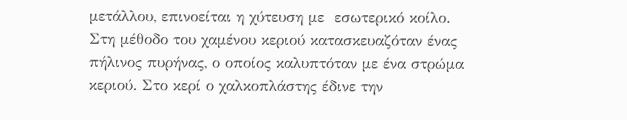μετάλλου, επινοείται η χύτευση με  εσωτερικό κοίλο. Στη μέθοδο του χαμένου κεριού κατασκευαζόταν ένας πήλινος πυρήνας, ο οποίος καλυπτόταν με ένα στρώμα κεριού. Στο κερί ο χαλκοπλάστης έδινε την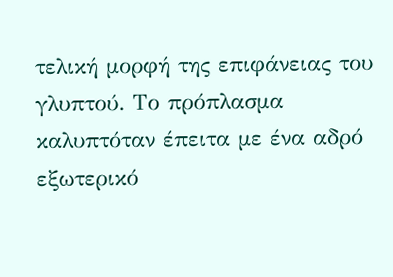τελική μορφή της επιφάνειας του γλυπτού. Το πρόπλασμα καλυπτόταν έπειτα με ένα αδρό εξωτερικό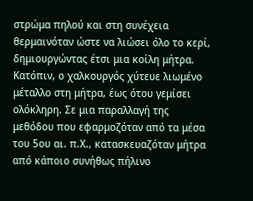στρώμα πηλού και στη συνέχεια θερμαινόταν ώστε να λιώσει όλο το κερί, δημιουργώντας έτσι μια κοίλη μήτρα. Κατόπιν, ο χαλκουργός χύτευε λιωμένο μέταλλο στη μήτρα, έως ότου γεμίσει ολόκληρη. Σε μια παραλλαγή της μεθόδου που εφαρμοζόταν από τα μέσα του 5ου αι. π.Χ., κατασκευαζόταν μήτρα από κάποιο συνήθως πήλινο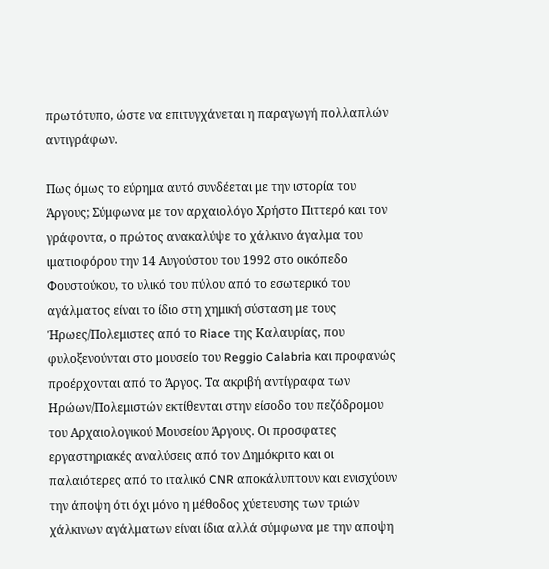πρωτότυπο, ώστε να επιτυγχάνεται η παραγωγή πολλαπλών αντιγράφων.

Πως όμως το εύρημα αυτό συνδέεται με την ιστορία του Άργους; Σύμφωνα με τον αρχαιολόγο Χρήστο Πιττερό και τον γράφοντα, ο πρώτος ανακαλύψε το χάλκινο άγαλμα του ιματιοφόρου την 14 Αυγούστου του 1992 στο οικόπεδο Φουστούκου, το υλικό του πύλου από το εσωτερικό του αγάλματος είναι το ίδιο στη χημική σύσταση με τους Ήρωες/Πολεμιστες από το Riace της Καλαυρίας, που φυλοξενούνται στο μουσείο του Reggio Calabria και προφανώς προέρχονται από το Άργος. Τα ακριβή αντίγραφα των Ηρώων/Πολεμιστών εκτίθενται στην είσοδο του πεζόδρομου του Αρχαιολογικού Μουσείου Άργους. Οι προσφατες εργαστηριακές αναλύσεις από τον Δημόκριτο και οι παλαιότερες από το ιταλικό CNR αποκάλυπτουν και ενισχύουν την άποψη ότι όχι μόνο η μέθοδος χύετευσης των τριών χάλκινων αγάλματων είναι ίδια αλλά σύμφωνα με την αποψη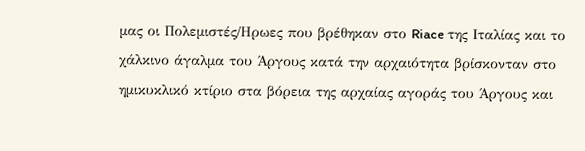μας οι Πολεμιστές/Ηρωες που βρέθηκαν στο Riace της Ιταλίας και το χάλκινο άγαλμα του Άργους κατά την αρχαιότητα βρίσκονταν στο ημικυκλικό κτίριο στα βόρεια της αρχαίας αγοράς του Άργους και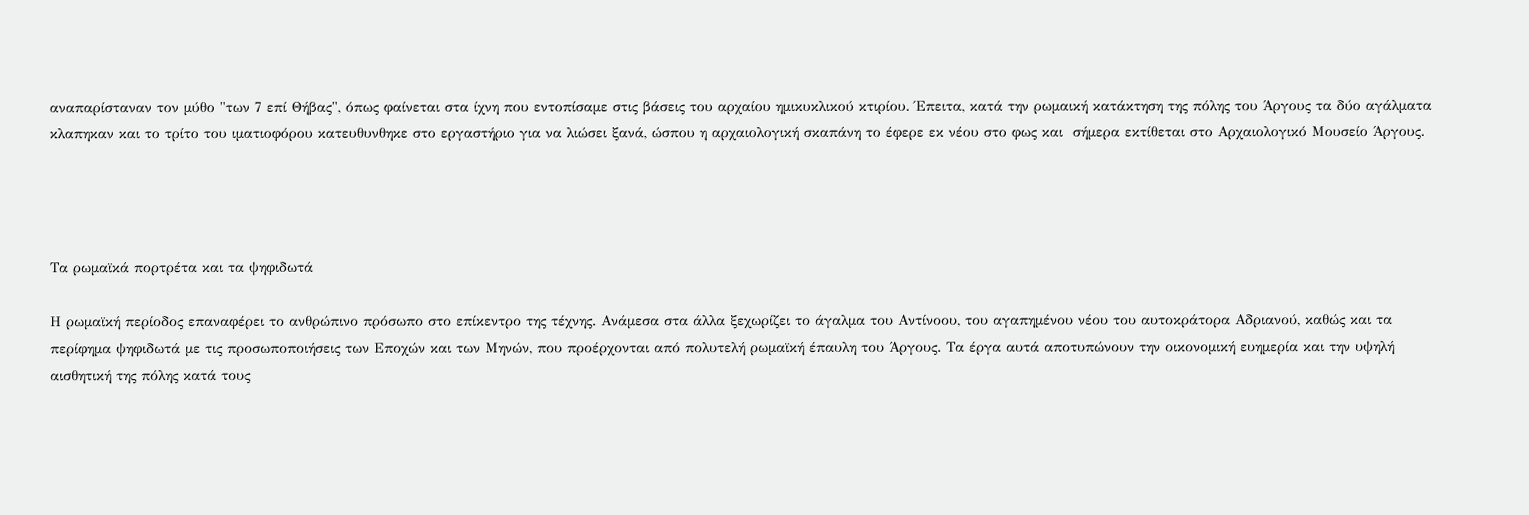αναπαρίσταναν τον μύθο "των 7 επί Θήβας", όπως φαίνεται στα ίχνη που εντοπίσαμε στις βάσεις του αρχαίου ημικυκλικού κτιρίου. Έπειτα, κατά την ρωμαική κατάκτηση της πόλης του Άργους τα δύο αγάλματα κλαπηκαν και το τρίτο του ιματιοφόρου κατευθυνθηκε στο εργαστήριο για να λιώσει ξανά, ώσπου η αρχαιολογική σκαπάνη το έφερε εκ νέου στο φως και  σήμερα εκτίθεται στο Αρχαιολογικό Μουσείο Άργους.




Τα ρωμαϊκά πορτρέτα και τα ψηφιδωτά

Η ρωμαϊκή περίοδος επαναφέρει το ανθρώπινο πρόσωπο στο επίκεντρο της τέχνης. Ανάμεσα στα άλλα ξεχωρίζει το άγαλμα του Αντίνοου, του αγαπημένου νέου του αυτοκράτορα Αδριανού, καθώς και τα περίφημα ψηφιδωτά με τις προσωποποιήσεις των Εποχών και των Μηνών, που προέρχονται από πολυτελή ρωμαϊκή έπαυλη του Άργους. Τα έργα αυτά αποτυπώνουν την οικονομική ευημερία και την υψηλή αισθητική της πόλης κατά τους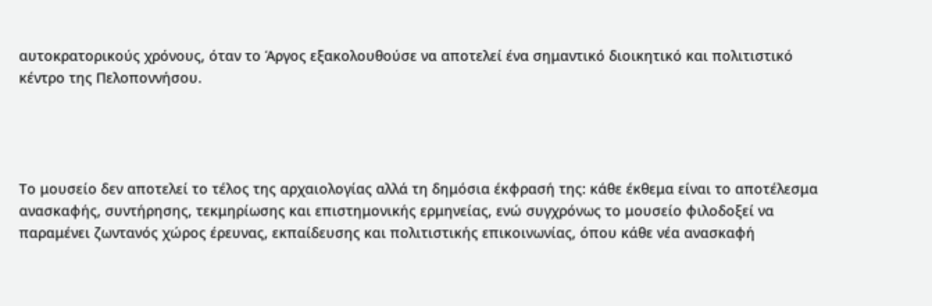αυτοκρατορικούς χρόνους, όταν το Άργος εξακολουθούσε να αποτελεί ένα σημαντικό διοικητικό και πολιτιστικό κέντρο της Πελοποννήσου.




Το μουσείο δεν αποτελεί το τέλος της αρχαιολογίας αλλά τη δημόσια έκφρασή της: κάθε έκθεμα είναι το αποτέλεσμα ανασκαφής, συντήρησης, τεκμηρίωσης και επιστημονικής ερμηνείας, ενώ συγχρόνως το μουσείο φιλοδοξεί να παραμένει ζωντανός χώρος έρευνας, εκπαίδευσης και πολιτιστικής επικοινωνίας, όπου κάθε νέα ανασκαφή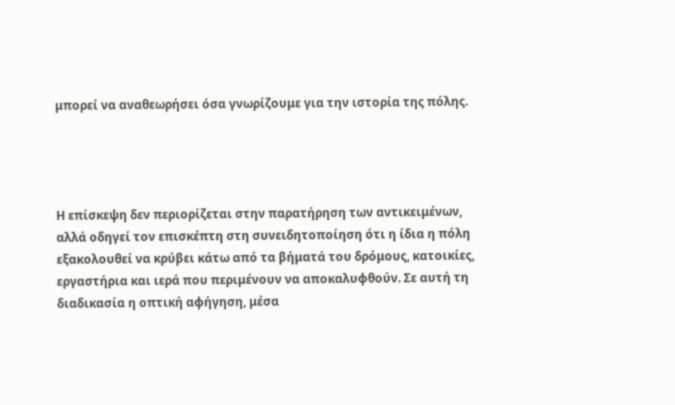μπορεί να αναθεωρήσει όσα γνωρίζουμε για την ιστορία της πόλης.




Η επίσκεψη δεν περιορίζεται στην παρατήρηση των αντικειμένων, αλλά οδηγεί τον επισκέπτη στη συνειδητοποίηση ότι η ίδια η πόλη εξακολουθεί να κρύβει κάτω από τα βήματά του δρόμους, κατοικίες, εργαστήρια και ιερά που περιμένουν να αποκαλυφθούν. Σε αυτή τη διαδικασία η οπτική αφήγηση, μέσα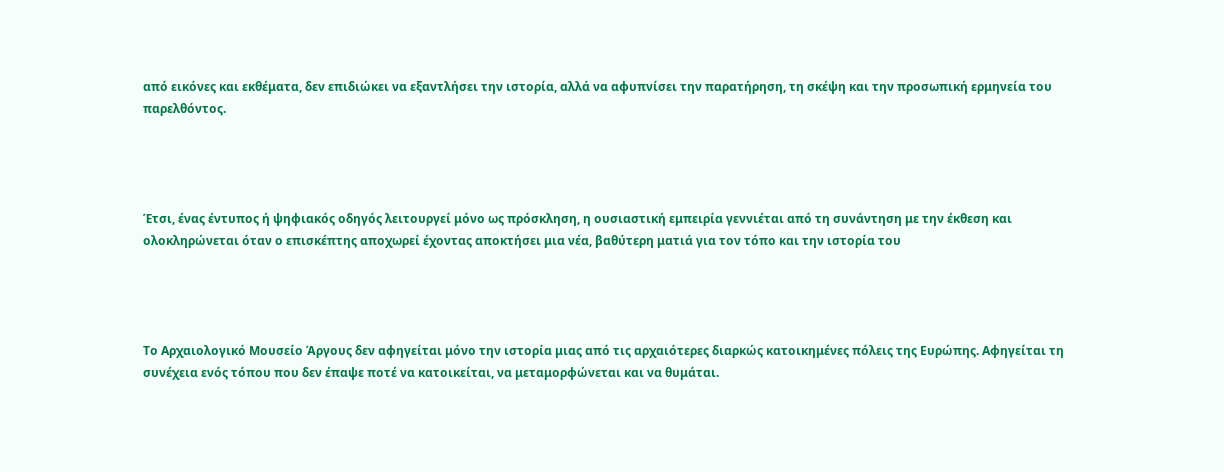από εικόνες και εκθέματα, δεν επιδιώκει να εξαντλήσει την ιστορία, αλλά να αφυπνίσει την παρατήρηση, τη σκέψη και την προσωπική ερμηνεία του παρελθόντος.




Έτσι, ένας έντυπος ή ψηφιακός οδηγός λειτουργεί μόνο ως πρόσκληση, η ουσιαστική εμπειρία γεννιέται από τη συνάντηση με την έκθεση και ολοκληρώνεται όταν ο επισκέπτης αποχωρεί έχοντας αποκτήσει μια νέα, βαθύτερη ματιά για τον τόπο και την ιστορία του




Το Αρχαιολογικό Μουσείο Άργους δεν αφηγείται μόνο την ιστορία μιας από τις αρχαιότερες διαρκώς κατοικημένες πόλεις της Ευρώπης. Αφηγείται τη συνέχεια ενός τόπου που δεν έπαψε ποτέ να κατοικείται, να μεταμορφώνεται και να θυμάται.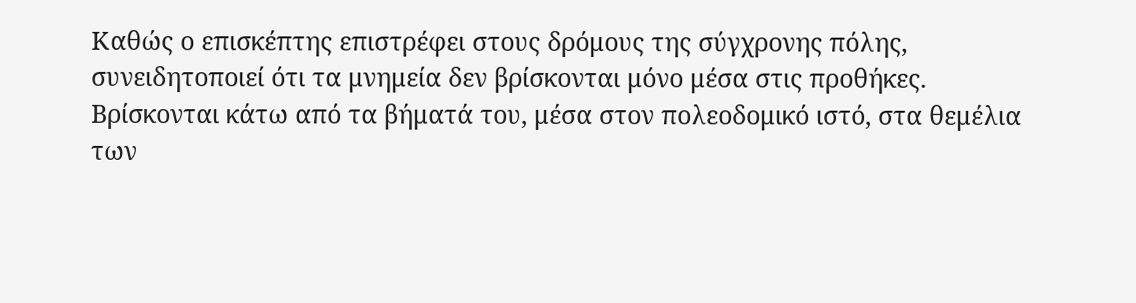Καθώς ο επισκέπτης επιστρέφει στους δρόμους της σύγχρονης πόλης, συνειδητοποιεί ότι τα μνημεία δεν βρίσκονται μόνο μέσα στις προθήκες. Βρίσκονται κάτω από τα βήματά του, μέσα στον πολεοδομικό ιστό, στα θεμέλια των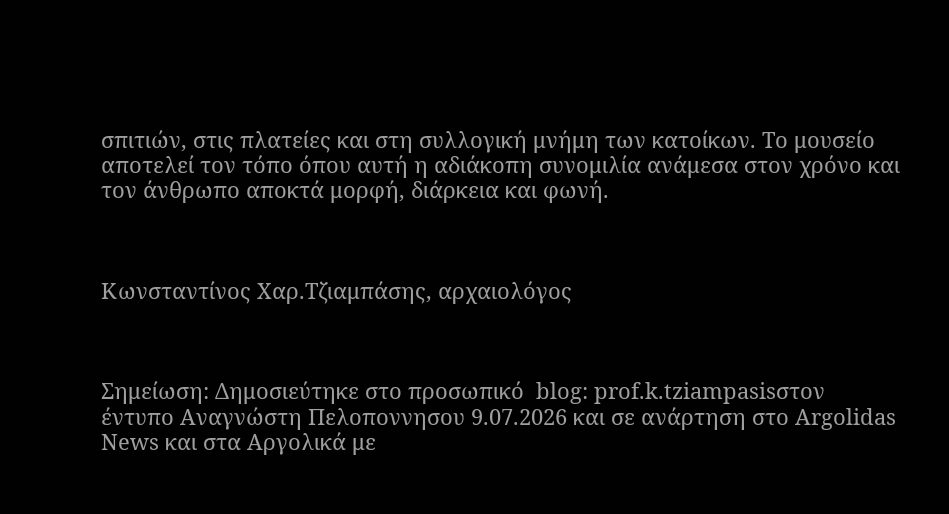σπιτιών, στις πλατείες και στη συλλογική μνήμη των κατοίκων. Το μουσείο αποτελεί τον τόπο όπου αυτή η αδιάκοπη συνομιλία ανάμεσα στον χρόνο και τον άνθρωπο αποκτά μορφή, διάρκεια και φωνή.



Κωνσταντίνος Χαρ.Τζιαμπάσης, αρχαιολόγος



Σημείωση: Δημοσιεύτηκε στο προσωπικό  blog: prof.k.tziampasisστον έντυπο Αναγνώστη Πελοποννησου 9.07.2026 και σε ανάρτηση στο Argolidas News και στα Αργολικά με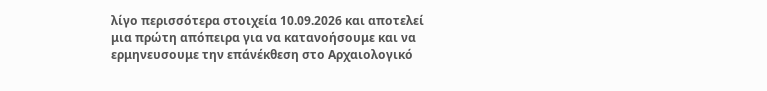λίγο περισσότερα στοιχεία 10.09.2026 και αποτελεί μια πρώτη απόπειρα για να κατανοήσουμε και να ερμηνευσουμε την επάνέκθεση στο Αρχαιολογικό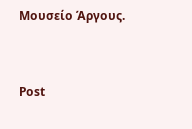Μουσείο Άργους.


Post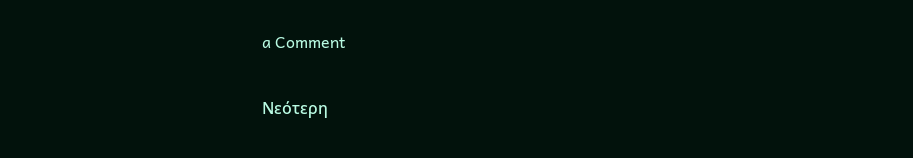a Comment

Νεότερη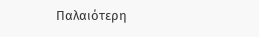Παλαιότερη